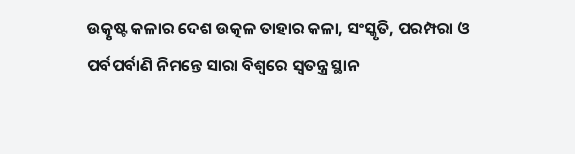ଉତ୍କୃଷ୍ଟ କଳାର ଦେଶ ଉତ୍କଳ ତାହାର କଳା, ସଂସ୍କୃତି, ପରମ୍ପରା ଓ ପର୍ବପର୍ବାଣି ନିମନ୍ତେ ସାରା ବିଶ୍ବରେ ସ୍ଵତନ୍ତ୍ର ସ୍ଥାନ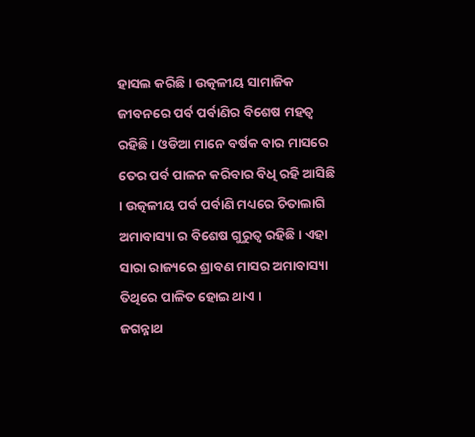ହାସଲ କରିଛି । ଉତ୍କଳୀୟ ସାମାଜିକ ଜୀବନରେ ପର୍ବ ପର୍ବାଣିର ବିଶେଷ ମହତ୍ଵ ରହିଛି । ଓଡିଆ ମାନେ ବର୍ଷକ ବାର ମାସରେ ତେର ପର୍ବ ପାଳନ କରିବାର ବିଧି ରହି ଆସିଛି । ଉତ୍କଳୀୟ ପର୍ବ ପର୍ବାଣି ମଧ୍ୟରେ ଚିତାଲାଗି ଅମାବାସ୍ୟା ର ବିଶେଷ ଗୁରୁତ୍ଵ ରହିଛି । ଏହା ସାରା ରାଜ୍ୟରେ ଶ୍ରାବଣ ମାସର ଅମାବାସ୍ୟା ତିଥିରେ ପାଳିତ ହୋଇ ଥାଏ ।
ଜଗନ୍ନାଥ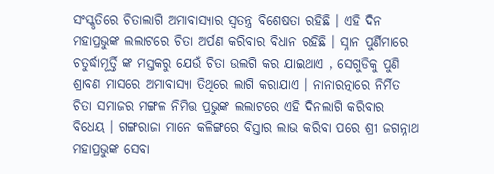ସଂସ୍କୃତିରେ ଚିତାଲାଗି ଅମାବାସ୍ୟାର ସ୍ଵତନ୍ତ୍ର ବିଶେଷତା ରହିଛି । ଏହି ଦିନ ମହାପ୍ରଭୁଙ୍କ ଲଲାଟରେ ଚିତା ଅର୍ପଣ କରିବାର ବିଧାନ ରହିଛି । ସ୍ନାନ ପୁର୍ଣିମାରେ ଚତୁର୍ଦ୍ଧାମୂର୍ତ୍ତି ଙ୍କ ମସ୍ତକରୁ ଯେଉଁ ଚିତା ଉଲଗି କର ଯାଇଥାଏ , ସେଗୁଡିକୁ ପୁଣି ଶ୍ରାବଣ ମାସରେ ଅମାବାସ୍ୟା ତିଥିରେ ଲାଗି କରାଯାଏ । ନାନାରତ୍ନାରେ ନିର୍ମିତ ଚିତା ସମାଜର ମଙ୍ଗଳ ନିମିତ୍ତ ପ୍ରଭୁଙ୍କ ଲଲାଟରେ ଏହି ଦିନଲାଗି କରିବାର ବିଧେୟ । ଗଙ୍ଗରାଜା ମାନେ କଳିଙ୍ଗରେ ବିସ୍ତାର ଲାଭ କରିବା ପରେ ଶ୍ରୀ ଜଗନ୍ନାଥ ମହାପ୍ରଭୁଙ୍କ ସେବା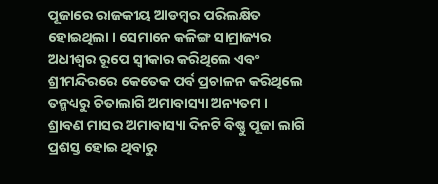ପୂଜାରେ ରାଜକୀୟ ଆଡମ୍ବର ପରିଲକ୍ଷିତ ହୋଇଥିଲା । ସେମାନେ କଳିଙ୍ଗ ସାମ୍ରାଜ୍ୟର ଅଧୀଶ୍ଵର ରୂପେ ସ୍ଵୀକାର କରିଥିଲେ ଏବଂ ଶ୍ରୀମନ୍ଦିରରେ କେତେକ ପର୍ବ ପ୍ରଚାଳନ କରିଥିଲେ ତନ୍ମଧ୍ୟରୁ ଚିତାଲାଗି ଅମାବାସ୍ୟା ଅନ୍ୟତମ ।
ଶ୍ରାବଣ ମାସର ଅମାବାସ୍ୟା ଦିନଟି ବିଷ୍ଣୁ ପୂଜା ଲାଗି ପ୍ରଶସ୍ତ ହୋଇ ଥିବାରୁ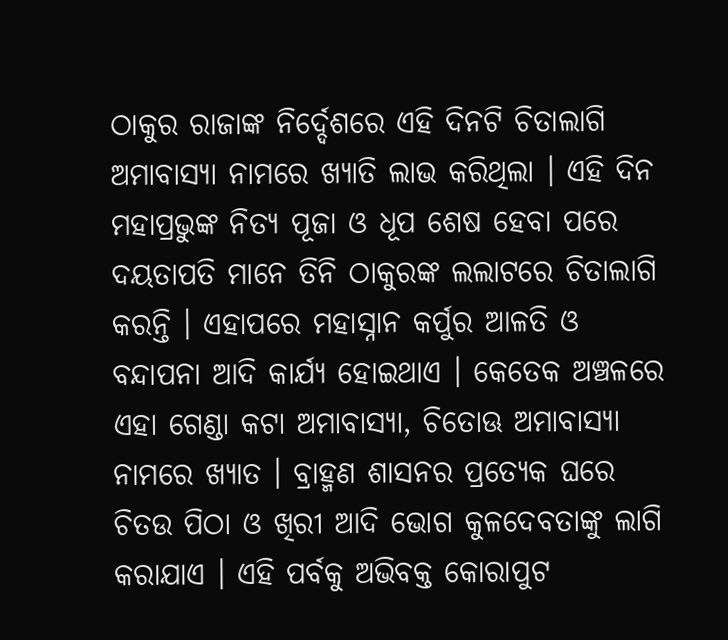ଠାକୁର ରାଜାଙ୍କ ନିର୍ଦ୍ଦେଶରେ ଏହି ଦିନଟି ଚିତାଲାଗି ଅମାବାସ୍ୟା ନାମରେ ଖ୍ୟାତି ଲାଭ କରିଥିଲା । ଏହି ଦିନ ମହାପ୍ରଭୁଙ୍କ ନିତ୍ୟ ପୂଜା ଓ ଧୂପ ଶେଷ ହେବା ପରେ ଦୟତାପତି ମାନେ ତିନି ଠାକୁରଙ୍କ ଲଲାଟରେ ଚିତାଲାଗି କରନ୍ତି । ଏହାପରେ ମହାସ୍ନାନ କର୍ପୁର ଆଳତି ଓ ବନ୍ଦାପନା ଆଦି କାର୍ଯ୍ୟ ହୋଇଥାଏ । କେତେକ ଅଞ୍ଚଳରେ ଏହା ଗେଣ୍ଡା କଟା ଅମାବାସ୍ୟା, ଚିତୋଊ ଅମାବାସ୍ୟା ନାମରେ ଖ୍ୟାତ । ବ୍ରାହ୍ମଣ ଶାସନର ପ୍ରତ୍ୟେକ ଘରେ ଚିତଉ ପିଠା ଓ ଖିରୀ ଆଦି ଭୋଗ କୁଳଦେବତାଙ୍କୁ ଲାଗି କରାଯାଏ । ଏହି ପର୍ବକୁ ଅଭିବକ୍ତ କୋରାପୁଟ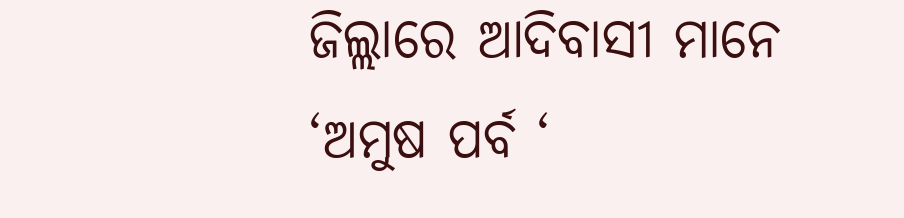ଜିଲ୍ଲାରେ ଆଦିବାସୀ ମାନେ ‘ଅମୁଷ ପର୍ବ ‘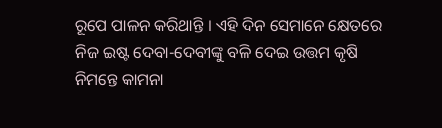ରୂପେ ପାଳନ କରିଥାନ୍ତି । ଏହି ଦିନ ସେମାନେ କ୍ଷେତରେ ନିଜ ଇଷ୍ଟ ଦେବା-ଦେବୀଙ୍କୁ ବଳି ଦେଇ ଉତ୍ତମ କୃଷି ନିମନ୍ତେ କାମନା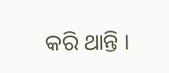କରି ଥାନ୍ତି ।